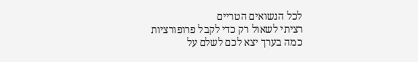לכל הנשואים הטריים
רציתי לשאול רק כדי לקבל פרופורציות
כמה בערך יצא לכם לשלם על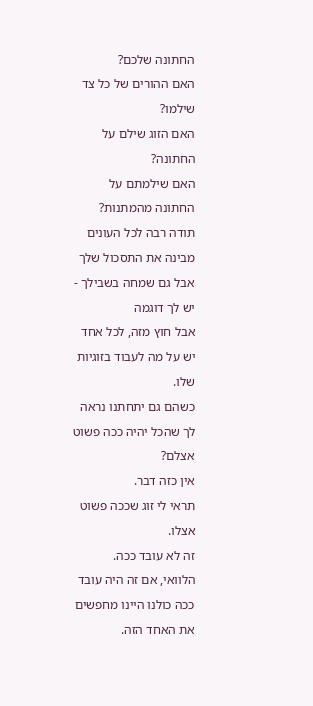החתונה שלכם?
האם ההורים של כל צד שילמו?
האם הזוג שילם על החתונה?
האם שילמתם על החתונה מהמתנות?
תודה רבה לכל העונים
מבינה את התסכול שלך
אבל גם שמחה בשבילך - יש לך דוגמה
אבל חוץ מזה, לכל אחד יש על מה לעבוד בזוגיות שלו.
כשהם גם יתחתנו נראה לך שהכל יהיה ככה פשוט אצלם?
אין כזה דבר.
תראי לי זוג שככה פשוט אצלו.
זה לא עובד ככה.
הלוואי, אם זה היה עובד ככה כולנו היינו מחפשים את האחד הזה.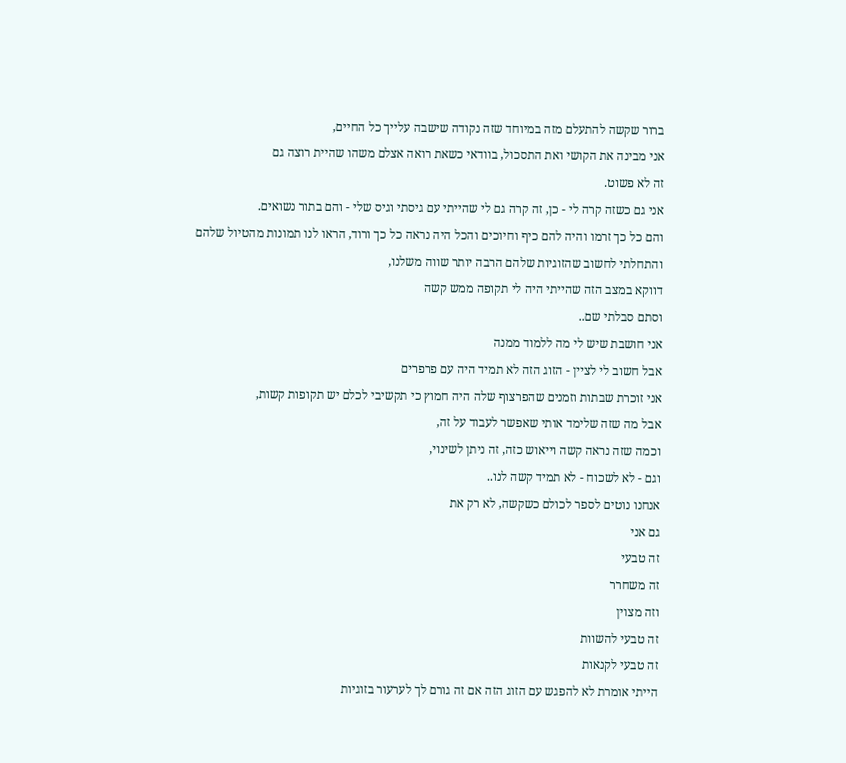ברור שקשה להתעלם מזה במיוחד שזה נקודה שישבה עלייך כל החיים,
אני מבינה את הקושי ואת התסכול, בוודאי כשאת רואה אצלם משהו שהיית רוצה גם
זה לא פשוט.
אני גם כשזה קרה לי - כן, זה קרה גם לי שהייתי עם גיסתי וגיס שלי - והם בתור נשואים.
והם כל כך זרמו והיה להם כיף וחיוכים והכל היה נראה כל כך ורוד, הראו לנו תמונות מהטיול שלהם
והתחלתי לחשוב שהזוגיות שלהם הרבה יותר שווה משלנו,
דווקא במצב הזה שהייתי היה לי תקופה ממש קשה
וסתם סבלתי שם..
אני חושבת שיש לי מה ללמוד ממנה
אבל חשוב לי לציין - הזוג הזה לא תמיד היה עם פרפרים
אני זוכרת שבתות וזמנים שהפרצוף שלה היה חמוץ כי תקשיבי לכלם יש תקופות קשות,
אבל מה שזה שלימד אותי שאפשר לעבוד על זה,
וכמה שזה נראה קשה וייאוש כזה, זה ניתן לשינוי,
וגם - לא לשכוח - לא תמיד קשה לנו..
אנחנו נוטים לספר לכולם כשקשה, לא רק את
גם אני
זה טבעי
זה משחרר
וזה מצוין
זה טבעי להשוות
זה טבעי לקנאות
הייתי אומרת לא להפגש עם הזוג הזה אם זה גורם לך לערעור בזוגיות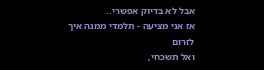אבל לא בדיוק אפשרי..
אז אני מציעה - תלמדי ממנה איך לזרום
ואל תשכחי,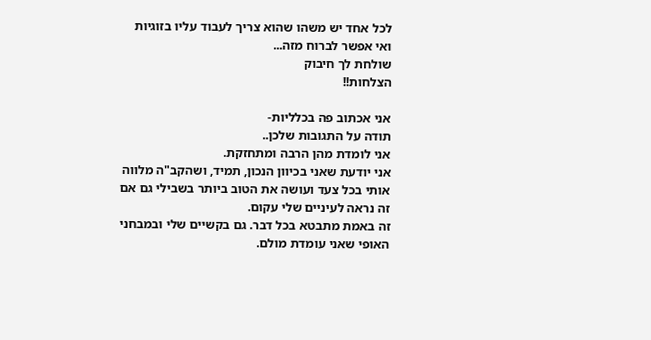לכל אחד יש משהו שהוא צריך לעבוד עליו בזוגיות ואי אפשר לברוח מזה...
שולחת לך חיבוק
הצלחות!!

אני אכתוב פה בכלליות-
תודה על התגובות שלכן..
אני לומדת מהן הרבה ומתחזקת.
אני יודעת שאני בכיוון הנכון, תמיד, ושהקב"ה מלווה אותי בכל צעד ועושה את הטוב ביותר בשבילי גם אם זה נראה לעיניים שלי עקום.
זה באמת מתבטא בכל דבר. גם בקשיים שלי ובמבחני האופי שאני עומדת מולם.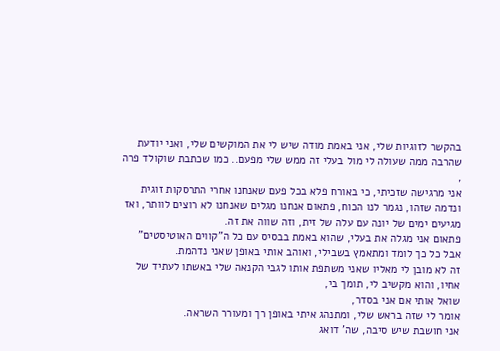בהקשר לזוגיות שלי, אני באמת מודה שיש לי את המוקשים שלי, ואני יודעת שהרבה ממה שעולה לי מול בעלי זה ממש שלי מפעם.. כמו שכתבת שוקולד פרה ,
אני מרגישה שזכיתי, כי באורח פלא בכל פעם שאנחנו אחרי התרסקות זוגית ונדמה שזהו, נגמר לנו הכוח, פתאום אנחנו מגלים שאנחנו לא רוצים לוותר, ואז מגיעים ימים של יונה עם עלה של זית, וזה שווה את זה.
פתאום אני מגלה את בעלי, שהוא באמת בבסיס עם כל ה"קווים האוטיסטים" אבל כל כך לומד ומתאמץ בשבילי, ואוהב אותי באופן שאני נדהמת.
זה לא מובן לי מאליו שאני משתפת אותו לגבי הקנאה שלי באשתו לעתיד של אחיו, והוא מקשיב לי, תומך בי,
שואל אותי אם אני בסדר,
אומר לי שזה בראש שלי, ומתנהג איתי באופן רך ומעורר השראה.
אני חושבת שיש סיבה, שה' דואג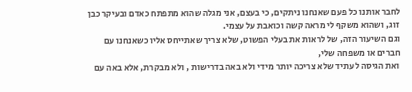לחבר אותנו כל פעם שאנחנו ניתקים, כי בעצם, אני מגלה שהוא מתפתח כאדם ובעיקר כבן זוג, ושהוא משקף לי מראה קשה וכואבת על עצמי.
וגם השיעור הזה, של לראות את בעלי הפשוט, שלא צריך שאתייחס אליו כשאנחנו עם חברים או משפחה שלי,
ואת הגיסה לעתיד שלא צריכה יותר מידי ולא באה בדרישות , ולא מבקרת, אלא באה עם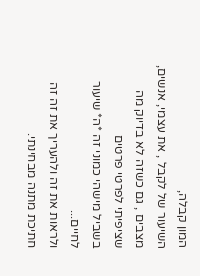המון קבלה,
השיעור של לקבל , את עצמי, אנשים, מצבים , גם כשזה לא בדיוק מה שציפיתי לפרטי פרטים
בשביל מישהי כמוני זה *ה* שיעור לחיים...
ולראות את זה ולהעריך את זה זה חתיכת מתנה מבחינתי.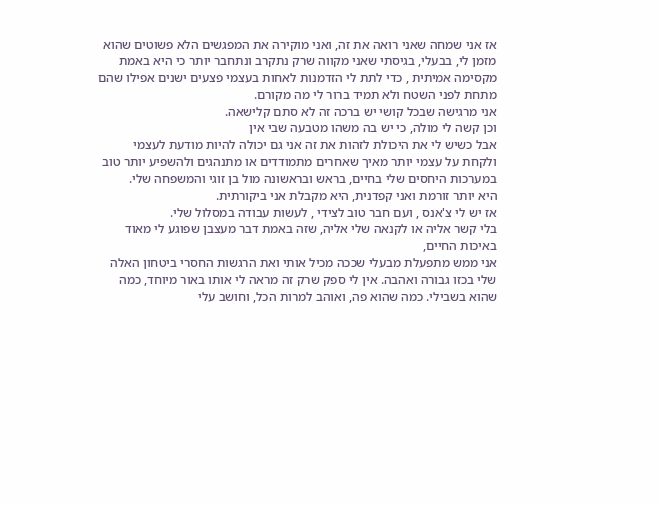אז אני שמחה שאני רואה את זה, ואני מוקירה את המפגשים הלא פשוטים שהוא מזמן לי, בבעלי, בגיסתי שאני מקווה שרק נתקרב ונתחבר יותר כי היא באמת מקסימה אמיתית , כדי לתת לי הזדמנות לאחות בעצמי פצעים ישנים אפילו שהם מתחת לפני השטח ולא תמיד ברור לי מה מקורם.
אני מרגישה שבכל קושי יש ברכה זה לא סתם קלישאה.
וכן קשה לי מולה, כי יש בה משהו מטבעה שבי אין
אבל כשיש לי את היכולת לזהות את זה אני גם יכולה להיות מודעת לעצמי ולקחת על עצמי יותר מאיך שאחרים מתמודדים או מתנהגים ולהשפיע יותר טוב במערכות היחסים שלי בחיים, בראש ובראשונה מול בן זוגי והמשפחה שלי.
היא יותר זורמת ואני קפדנית, היא מקבלת אני ביקורתית.
אז יש לי צ'אנס , ועם חבר טוב לצידי , לעשות עבודה במסלול שלי.
בלי קשר אליה או לקנאה שלי אליה, שזה באמת דבר מעצבן שפוגע לי מאוד באיכות החיים,
אני ממש מתפעלת מבעלי שככה מכיל אותי ואת הרגשות החסרי ביטחון האלה שלי בכזו גבורה ואהבה. אין לי ספק שרק זה מראה לי אותו באור מיוחד, כמה שהוא בשבילי. כמה שהוא פה, ואוהב למרות הכל, וחושב עלי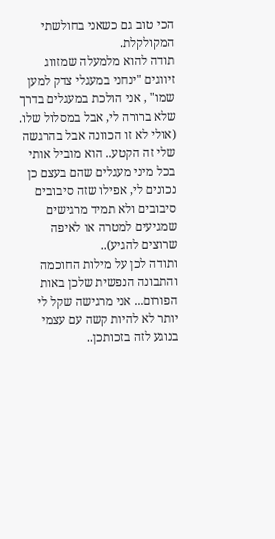הכי טוב גם כשאני בחולשתי המקולקלת.
תודה להוא מלמעלה שמזווג זיווגים "ינחני במעגלי צדק למען שמו" , אני הולכת במעגלים בדרך שלא ברורה לי, אבל במסלול שלו. (אולי לא זו הכוונה אבל בהרגשה שלי זה הקטע.. הוא מוביל אותי בכל מיני מעגלים שהם בעצם כן נכונים לי, אפילו שזה סיבובים סיבובים ולא תמיד מרגישים שמגיעים למטרה או לאיפה שרוצים להגיע)..
ותודה לכן על מילות החוכמה והתבונה הנפשית שלכן באות הפורום... אני מרגישה שקל לי יותר לא להיות קשה עם עצמי בנוגע לזה בזכותכן..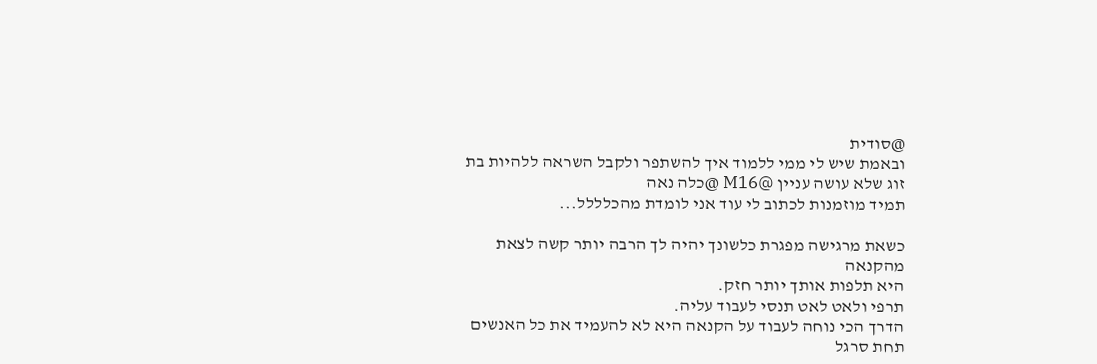@סודית
ובאמת שיש לי ממי ללמוד איך להשתפר ולקבל השראה ללהיות בת זוג שלא עושה עניין @M16 @כלה נאה
תמיד מוזמנות לכתוב לי עוד אני לומדת מהכלללל...

כשאת מרגישה מפגרת כלשונך יהיה לך הרבה יותר קשה לצאת מהקנאה
היא תלפות אותך יותר חזק.
תרפי ולאט לאט תנסי לעבוד עליה.
הדרך הכי נוחה לעבוד על הקנאה היא לא להעמיד את כל האנשים תחת סרגל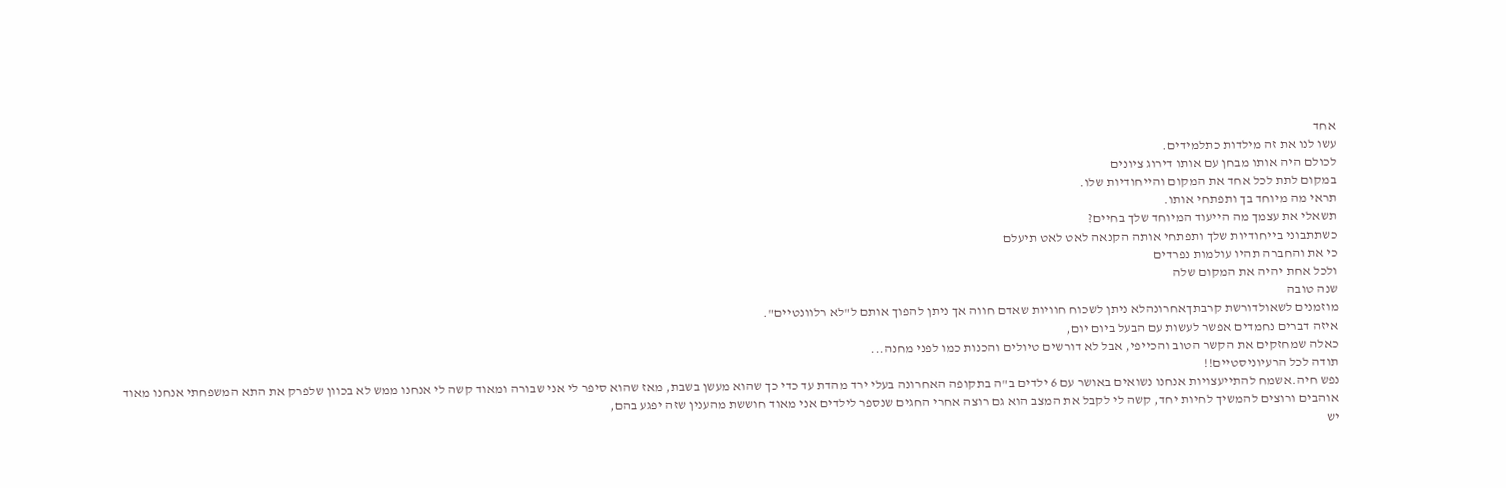אחד
עשו לנו את זה מילדות כתלמידים.
לכולם היה אותו מבחן עם אותו דירוג ציונים
במקום לתת לכל אחד את המקום והייחודיות שלו.
תראי מה מיוחד בך ותפתחי אותו.
תשאלי את עצמך מה הייעוד המיוחד שלך בחיים?
כשתתבוני בייחודיות שלך ותפתחי אותה הקנאה לאט לאט תיעלם
כי את והחברה תהיו עולמות נפרדים
ולכל אחת יהיה את המקום שלה
שנה טובה
מוזמנים לשאולדורשת קרבתךאחרונהלא ניתן לשכוח חוויות שאדם חווה אך ניתן להפוך אותם ל"לא רלוונטיים".
איזה דברים נחמדים אפשר לעשות עם הבעל ביום יום,
כאלה שמחזקים את הקשר הטוב והכייפי, אבל לא דורשים טיולים והכנות כמו לפני מחנה...
תודה לכל הרעיוניסטיים!!
נפש חיה.אשמח להתייעצויות אנחנו נשואים באושר עם 6 ילדים ב"ה בתקופה האחרונה בעלי ירד מהדת עד כדי כך שהוא מעשן בשבת, מאז שהוא סיפר לי אני שבורה ומאוד קשה לי אנחנו ממש לא בכוון שלפרק את התא המשפחתי אנחנו מאוד אוהבים ורוצים להמשיך לחיות יחד, קשה לי לקבל את המצב הוא גם רוצה אחרי החגים שנספר לילדים אני מאוד חוששת מהענין שזה יפגע בהם,
יש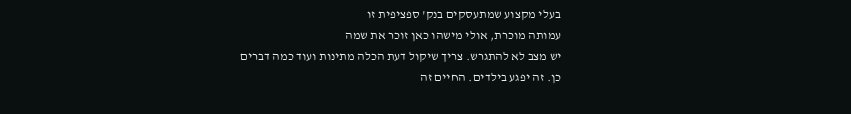בעלי מקצוע שמתעסקים בנק' ספציפית זו
עמותה מוכרת, אולי מישהו כאן זוכר את שמה
יש מצב לא להתגרש. צריך שיקול דעת הכלה מתינות ועוד כמה דברים
כן. זה יפגע בילדים. החיים זה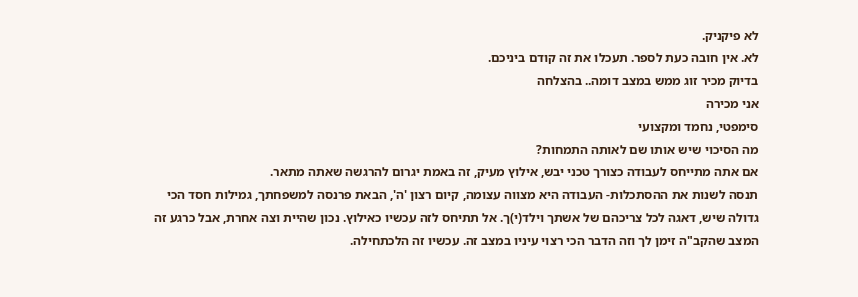לא פיקניק.
לא. אין חובה כעת לספר. תעכלו את זה קודם ביניכם.
בדיוק מכיר זוג ממש במצב דומה.. בהצלחה
אני מכירה
סימפטי, נחמד ומקצועי
מה הסיכוי שיש אותו שם לאותה התמחות?
אם אתה מתייחס לעבודה כצורך טכני יבש, אילוץ מעיק, זה באמת יגרום להרגשה שאתה מתאר.
תנסה לשנות את ההסתכלות- העבודה היא מצווה עצומה, קיום רצון 'ה', הבאת פרנסה למשפחתך, גמילות חסד הכי גדולה שיש, דאגה לכל צריכהם של אשתך וילד(י)ך. אל תתיחס לזה עכשיו כאילוץ. נכון שהיית וצה אחרת, אבל כרגע זה המצב שהקב"ה זימן לך וזה הדבר הכי רצוי עיניו במצב זה. עכשיו זה הלכתחילה.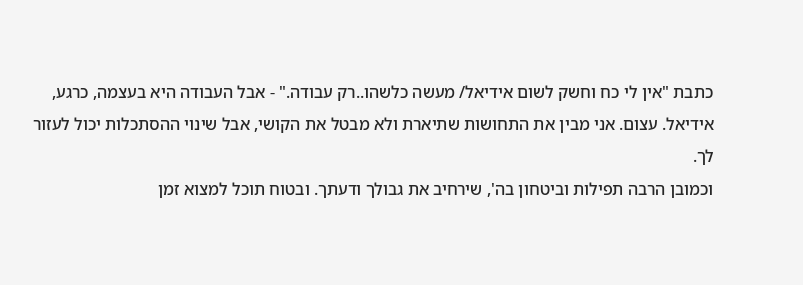כתבת "אין לי כח וחשק לשום אידיאל/ מעשה כלשהו..רק עבודה." - אבל העבודה היא בעצמה, כרגע, אידיאל. עצום. אני מבין את התחושות שתיארת ולא מבטל את הקושי, אבל שינוי ההסתכלות יכול לעזור לך.
וכמובן הרבה תפילות וביטחון בה', שירחיב את גבולך ודעתך. ובטוח תוכל למצוא זמן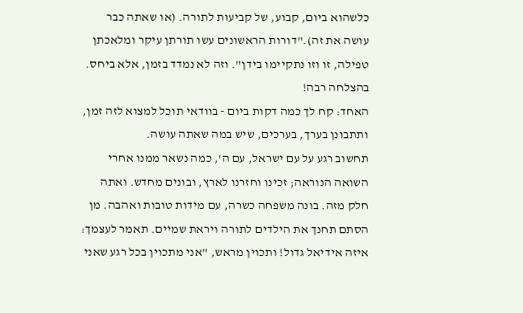כלשהוא ביום, קבוע, של קביעות לתורה. (או שאתה כבר עושה את זה)."דורות הראשונים עשו תורתן עיקר ומלאכתן טפילה, זו וזו נתקיימו בידן". וזה לא נמדד בזמן, אלא ביחס.
בהצלחה רבה!
האחד: קח לך כמה דקות ביום - בוודאי תוכל למצוא לזה זמן, ותתבונן בערך, בערכים, שיש במה שאתה עושה.
תחשוב רגע על עם ישראל, עם ה', כמה נשאר ממנו אחרי השואה הנוראה; זכינו וחזרנו לארץ, ובונים מחדש. ואתה חלק מזה. בונה משפחה כשרה, עם מידות טובות ואהבה. מן הסתם תחנך את הילדים לתורה ויראת שמיים. תאמר לעצמך: איזה אידיאל גדול! ותכוין מראש, "אני מתכוין בכל רגע שאני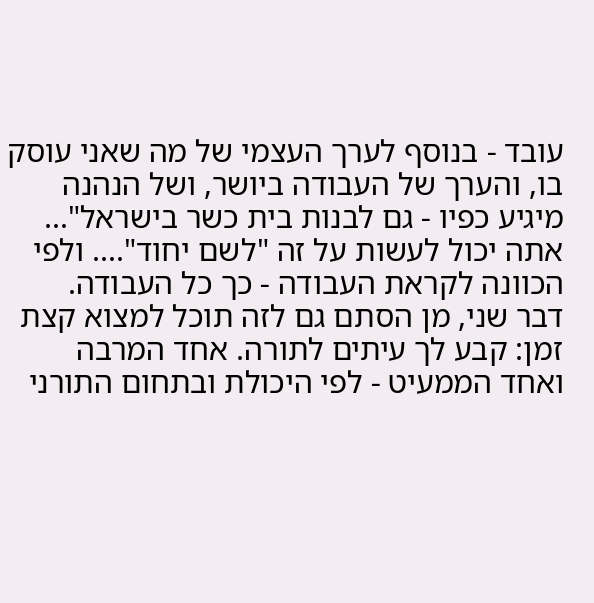עובד - בנוסף לערך העצמי של מה שאני עוסק בו, והערך של העבודה ביושר, ושל הנהנה מיגיע כפיו - גם לבנות בית כשר בישראל"... אתה יכול לעשות על זה "לשם יחוד".... ולפי הכוונה לקראת העבודה - כך כל העבודה.
דבר שני, מן הסתם גם לזה תוכל למצוא קצת זמן: קבע לך עיתים לתורה. אחד המרבה ואחד הממעיט - לפי היכולת ובתחום התורני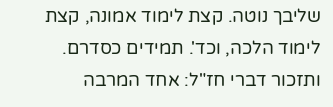שליבך נוטה. קצת לימוד אמונה, קצת לימוד הלכה, וכד'. תמידים כסדרם. ותזכור דברי חז"ל: אחד המרבה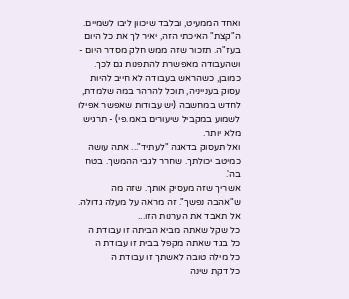ואחד הממעיט, ובלבד שיכוון ליבו לשמיים. ה"קצת" האיכתי הזה, יאיר לך את כל היום בעז"ה. תזכור שזה ממש חלק מסדר היום - ושהעבודה מאפשרת להתפנות גם לכך.
כמובן, כשהראש בעבודה לא חייב להיות עסוק בענייניה, תוכל להרהר במה שלמדת, לחדש במחשבה (יש עבודות שאפשר אפילו לשמוע במקביל שיעורים באמ.פי) - תרגיש מלא יותר.
ואל תעסוק בדאגה "לעתיד"... אתה עושה כמיטב יכולתך. שחרר לגבי ההמשך. בטח בה'.
אשריך שזה מעסיק אותך. שזה מה ש"אהבה נפשך". זה מראה על מעלה גדולה. אל תאבד את הערנות הזו...
כל שקל שאתה מביא הביתה זו עבודת ה
כל בגד שאתה מקפל בבית זו עבודת ה
כל מילה טובה לאשתך זו עבודת ה
כל דקת שינה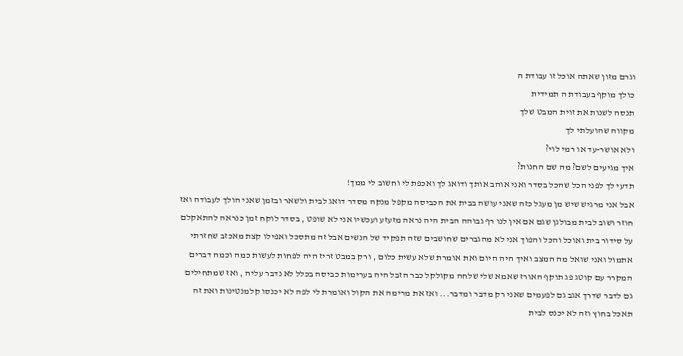וגרם מזון שאתה אוכל זו עבודת ה
כולך מוקף בעבודת ה תמידית
תנסה לשנות את זוית המבט שלך
מקווה שהועלתי לך
ולא אושר-עד או רמי לוי?
איך מגיעים לשם? מה שם החנות?
תדעי לך לפני הכל שהכל בסדר ואני אוהב אותך ודואג לך ואכפת לי וחשוב לי ממך!
אבל אני מרגיש שיש מן מעגל כזה שאני עושה בבית את הכביסה מקפל מנקה מסדר דואג לבית ולשאר ובזמן שאני הולך לעבודה ואז חוזר ושוב לבית מבולגן שגם אם אין לנו רף גבוהה הבית היה נראה מזעזע ועכשיו אני לא שופט , בסדר לוקח זמן כנראה להתאקלם על סידור בית ואוכל והכל והפוך אני לא מהגברים שחושבים שזה תפקיד של הנשים אבל זה מתסכל ואפילו קצת מאכזב שחזרתי אתמול ואני שואל מה המצב ואיך היה היום ואת אומרת שלא עשית כלום , ורק במבט זריז היה לפחות לעשות כמה וכמה דברים המקרר עם קוטג פג תוקף האורז שאמא שלי שלחה מקולקל כבר הזבל היה בערימות כביסה בכלל לא נדבר עליה , ואז שמתחילים גם לדבר שדרך אגב גם לפעמים שאני רק מדבר ומדבר... ואז את מרימה את הקול ואומרת לי לפה לא יכנסו קלמנטינות ואת זה תאכל בחוץ וזה לא יכנס לבית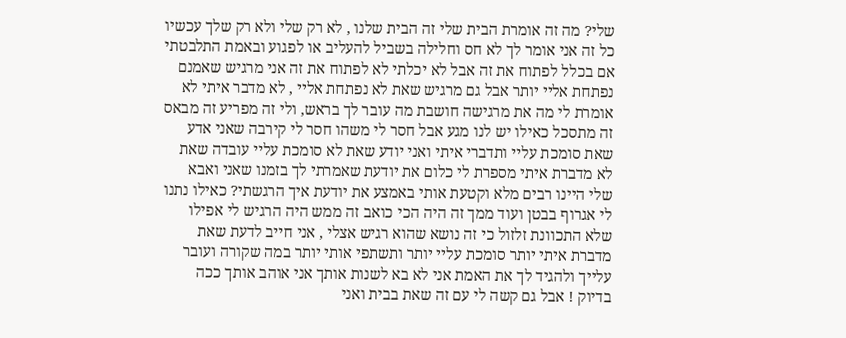שלי? מה זה אומרת הבית שלי זה הבית שלנו , לא רק שלי ולא רק שלך עכשיו כל זה אני אומר לך לא חס וחלילה בשביל להעליב או לפגוע ובאמת התלבטתי אם בכלל לפתוח את זה אבל לא יכלתי לא לפתוח את זה אני מרגיש שאמנם נפתחת אליי יותר אבל גם מרגיש שאת לא נפתחת אליי , לא מדבר איתי לא אומרת לי מה את מרגישה חושבת מה עובר לך בראש, ולי זה מפריע זה מבאס זה מתסכל כאילו יש לנו מגע אבל חסר לי משהו חסר לי קירבה שאני אדע שאת סומכת עליי ותדברי איתי ואני יודע שאת לא סומכת עליי עובדה שאת לא מדברת איתי מספרת לי כלום את יודעת שאמרתי לך בזמנו שאני ואבא שלי היינו רבים מלא וקטעת אותי באמצע את יודעת איך הרגשתי? כאילו נתנו לי אגרוף בבטן ועוד ממך זה היה הכי כואב זה ממש היה הרגיש לי אפילו שלא התכוונת זלזול כי זה נושא שהוא רגיש אצלי , אני חייב לדעת שאת מדברת איתי יותר סומכת עליי יותר ותשתפי אותי יותר במה שקורה ועובר עלייך ולהגיד לך את האמת אני לא בא לשנות אותך אני אוהב אותך ככה בדיוק ! אבל גם קשה לי עם זה שאת בבית ואני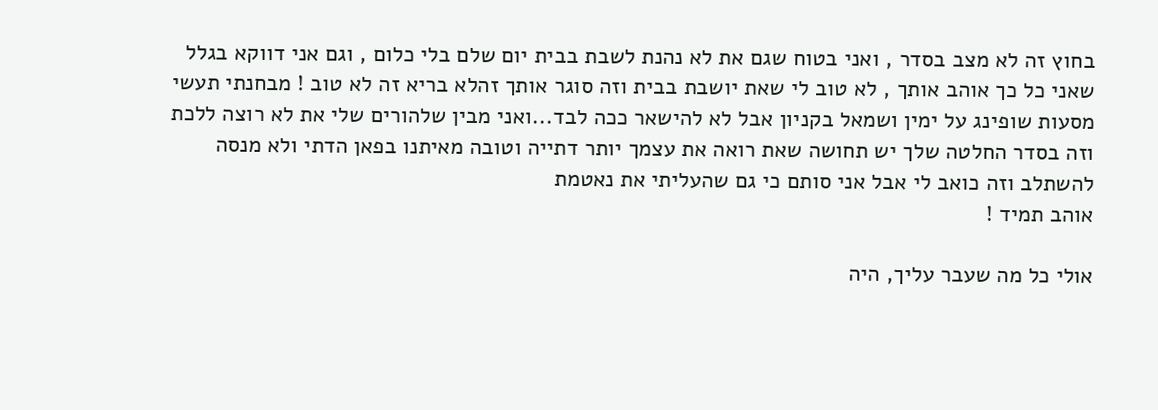בחוץ זה לא מצב בסדר , ואני בטוח שגם את לא נהנת לשבת בבית יום שלם בלי כלום , וגם אני דווקא בגלל שאני כל כך אוהב אותך , לא טוב לי שאת יושבת בבית וזה סוגר אותך זהלא בריא זה לא טוב ! מבחנתי תעשי מסעות שופינג על ימין ושמאל בקניון אבל לא להישאר ככה לבד...ואני מבין שלהורים שלי את לא רוצה ללכת וזה בסדר החלטה שלך יש תחושה שאת רואה את עצמך יותר דתייה וטובה מאיתנו בפאן הדתי ולא מנסה להשתלב וזה כואב לי אבל אני סותם כי גם שהעליתי את נאטמת
אוהב תמיד !

אולי כל מה שעבר עליך, היה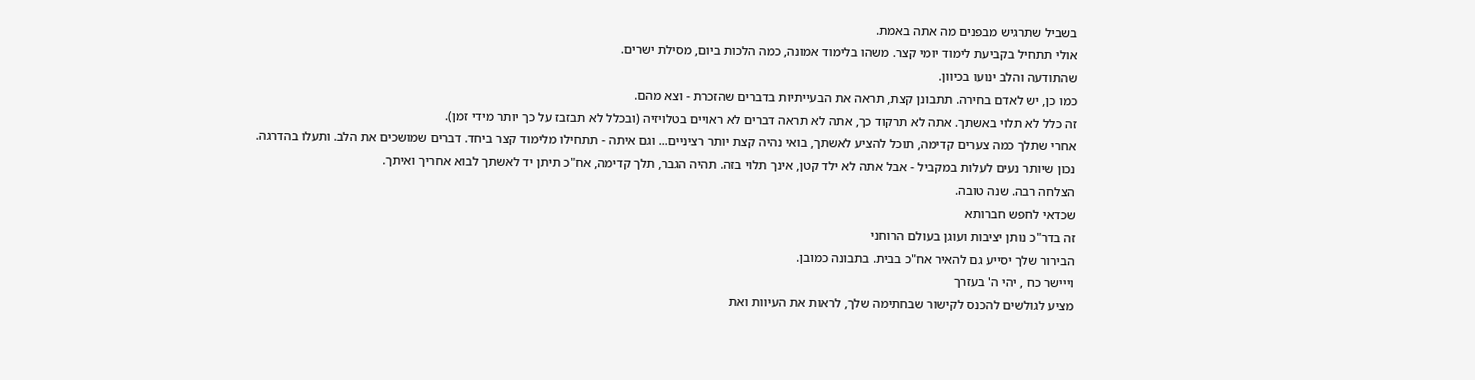בשביל שתרגיש מבפנים מה אתה באמת.
אולי תתחיל בקביעת לימוד יומי קצר. משהו בלימוד אמונה, כמה הלכות ביום, מסילת ישרים.
שהתודעה והלב ינועו בכיוון.
כמו כן, יש לאדם בחירה. תתבונן קצת, תראה את הבעייתיות בדברים שהזכרת - וצא מהם.
זה כלל לא תלוי באשתך. אתה לא תרקוד כך, אתה לא תראה דברים לא ראויים בטלויזיה (ובכלל לא תבזבז על כך יותר מידי זמן).
אחרי שתלך כמה צערים קדימה, תוכל להציע לאשתך, בואי נהיה קצת יותר רציניים... וגם איתה - תתחילו מלימוד קצר ביחד. דברים שמושכים את הלב. ותעלו בהדרגה.
נכון שיותר נעים לעלות במקביל - אבל אתה לא ילד קטן, אינך תלוי בזה. תהיה הגבר, תלך קדימה, אח"כ תיתן יד לאשתך לבוא אחריך ואיתך.
הצלחה רבה. שנה טובה.
שכדאי לחפש חברותא
זה בדר"כ נותן יציבות ועוגן בעולם הרוחני
הבירור שלך יסייע גם להאיר אח"כ בבית. בתבונה כמובן.
וייישר כח , יהי ה' בעזרך
מציע לגולשים להכנס לקישור שבחתימה שלך, לראות את העיוות ואת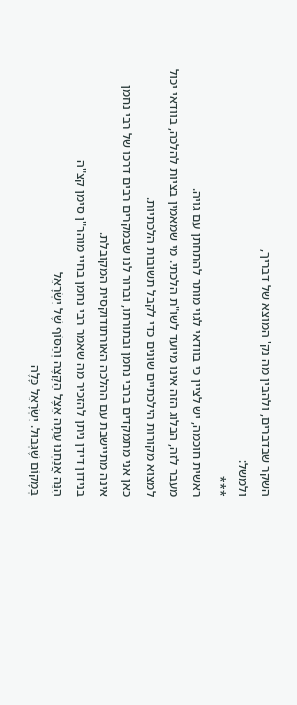השקר שבדברים, ולהבין מה נק' המוצא של דבריך,
ולמשל:
***
ראשית חוכמה, יש לציין כי בוודאי לגוי מותר להתחתן עם גויה.
מעבר לזה, הבלוג הזה אינו מיועד לשו"ת הלכתי. מי שמאמין בציות להלכה, בוודאי יכול למצוא מקורות הילכתיים שונים כדי לקבל תשובות הלכתיות.
כאן אני מתמקדים ברבי נחמן ובתורתו, וברור לנו שבמקרים רבים דרכו של רבי נחמן אינה מתיישבת עם ההלכה האורתודוקסית המקובלת.
בנידון דידן ניתן להזכיר מה שאמר רבי נחמן בחיי מוהר"ן סימן קצ"ה
הִנֵּה אֲנַחְנוּ עַתָּה אֵצֶל הַקָּצֶה וְהַסּוֹף שֶׁל יִשְׂרָאֵל
בְּמָקוֹם שֶׁגְּבוּל. יִשְׂרָאֵל כָּלֶה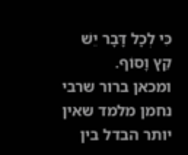כִּי לְכָל דָּבָר יֵשׁ קֵץ וָסוֹף.
ומכאן ברור שרבי נחמן מלמד שאין יותר הבדל בין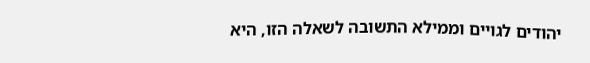יהודים לגויים וממילא התשובה לשאלה הזו, היא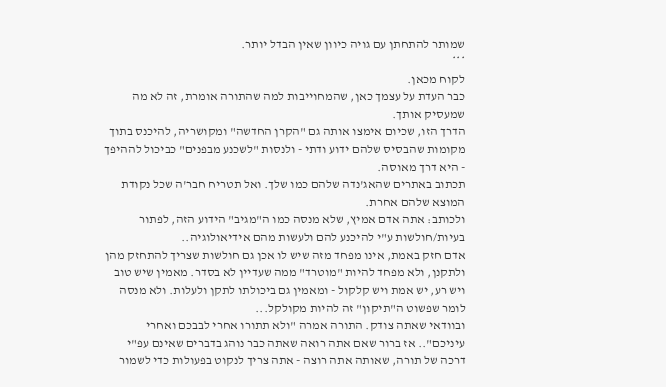שמותר להתחתן עם גויה כיוון שאין הבדל יותר.
***
לקוח מכאן.
כבר העדת על עצמך כאן, שהמחוייבות למה שהתורה אומרת, זה לא מה שמעסיק אותך.
הדרך הזו, שכיום אימצו אותה גם "הקרן החדשה" ומקושריה, להיכנס בתוך מקומות שהבסיס שלהם ידוע ודתי - ולנסות "לשכנע מבפנים" כביכול לההיפך - היא דרך מאוסה.
תכתוב באתרים שהאג'נדה שלהם כמו שלך. ואל תטריח חבר'ה שכל נקודת המוצא שלהם אחרת.
ולכותב: אתה אדם אמיץ, שלא מנסה כמו ה"מגיב" הידוע הזה, לפתור בעיות/חולשות ע"י להיכנע להם ולעשות מהם אידיאולוגיה..
אדם חזק באמת, אינו מפחד מזה שיש לו אכן גם חולשות שצריך להתחזק מהן ולתקנן, ולא מפחד להיות "מוטרד" ממה שעדיין לא בסדר. מאמין שיש טוב ויש רע, יש אמת ויש קלקול - ומאמין גם ביכולתו לתקן ולעלות. ולא מנסה לומר שפשוט ה"תיקון" זה להיות מקולקל...
ובוודאי שאתה צודק. התורה אמרה "ולא תתורו אחרי לבבכם ואחרי עיניכם".. אז ברור שאם אתה רואה שאתה כבר נוהג בדברים שאינם עפ"י דרכה של תורה, שאותה אתה רוצה - אתה צריך לנקוט בפעולות כדי לשמור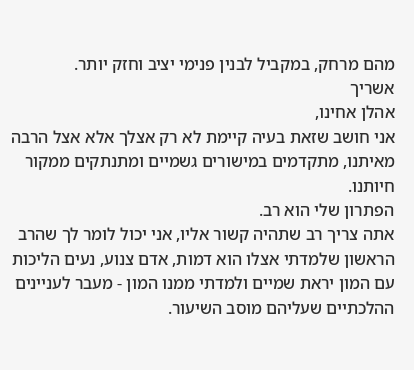מהם מרחק, במקביל לבנין פנימי יציב וחזק יותר.
אשריך
אהלן אחינו,
אני חושב שזאת בעיה קיימת לא רק אצלך אלא אצל הרבה מאיתנו, מתקדמים במישורים גשמיים ומתנתקים ממקור חיותנו.
הפתרון שלי הוא רב.
אתה צריך רב שתהיה קשור אליו, אני יכול לומר לך שהרב הראשון שלמדתי אצלו הוא דמות, אדם צנוע, נעים הליכות עם המון יראת שמיים ולמדתי ממנו המון - מעבר לעניינים ההלכתיים שעליהם מוסב השיעור.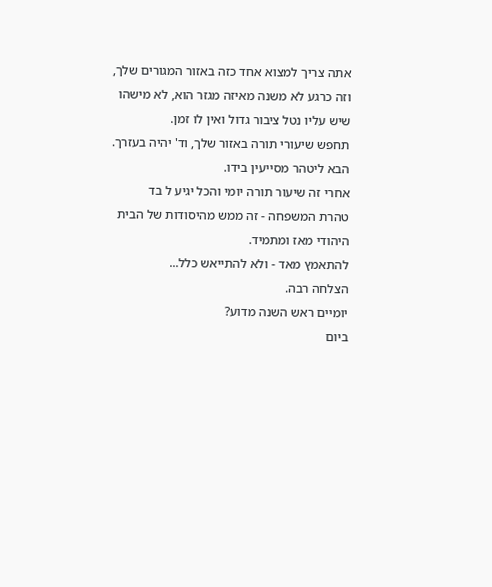אתה צריך למצוא אחד כזה באזור המגורים שלך, וזה כרגע לא משנה מאיזה מגזר הוא, לא מישהו שיש עליו נטל ציבור גדול ואין לו זמן.
תחפש שיעורי תורה באזור שלך, וד' יהיה בעזרך.
הבא ליטהר מסייעין בידו.
אחרי זה שיעור תורה יומי והכל יגיע ל בד
טהרת המשפחה - זה ממש מהיסודות של הבית היהודי מאז ומתמיד.
להתאמץ מאד - ולא להתייאש כלל...
הצלחה רבה.
יומיים ראש השנה מדוע?
ביום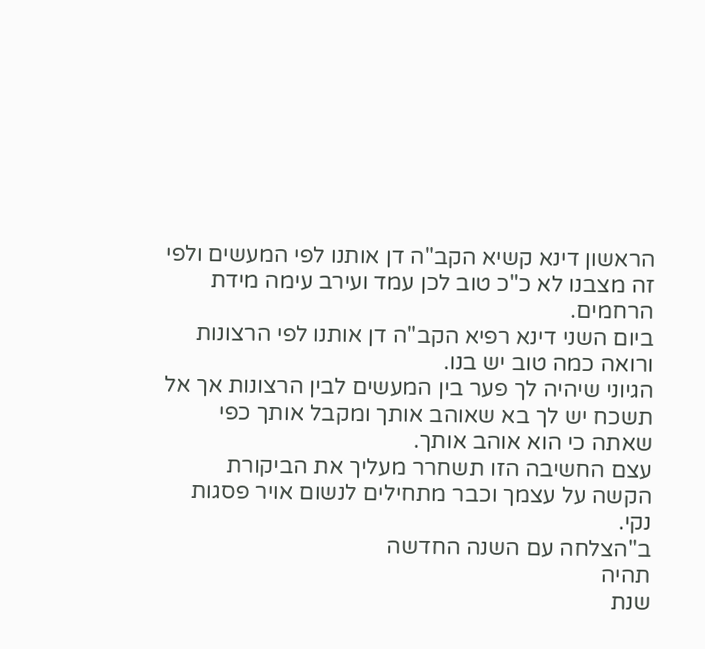הראשון דינא קשיא הקב"ה דן אותנו לפי המעשים ולפי זה מצבנו לא כ"כ טוב לכן עמד ועירב עימה מידת הרחמים.
ביום השני דינא רפיא הקב"ה דן אותנו לפי הרצונות ורואה כמה טוב יש בנו.
הגיוני שיהיה לך פער בין המעשים לבין הרצונות אך אל תשכח יש לך בא שאוהב אותך ומקבל אותך כפי שאתה כי הוא אוהב אותך.
עצם החשיבה הזו תשחרר מעליך את הביקורת הקשה על עצמך וכבר מתחילים לנשום אויר פסגות נקי.
ב"הצלחה עם השנה החדשה
תהיה
שנת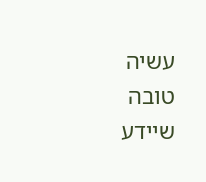עשיה
טובה
שיידע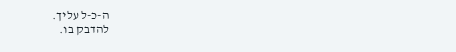ה-כ-ל עליך.
להדבק בו.